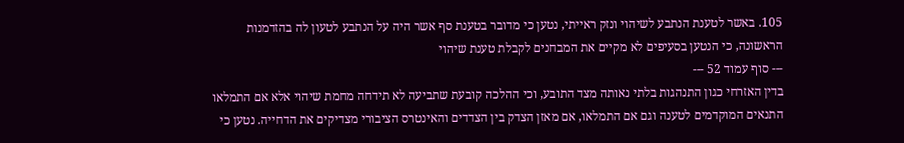105. באשר לטענת הנתבע לשיהוי ונזק ראייתי, נטען כי מדובר בטענת סף אשר היה על הנתבע לטעון לה בהזדמנות הראשונה, כי הנטען בסעיפים לא מקיים את המבחנים לקבלת טענת שיהוי
--- סוף עמוד 52 ---
בדין האזרחי כגון התנהגות בלתי נאותה מצד התובע, וכי ההלכה קובעת שתביעה לא תידחה מחמת שיהוי אלא אם התמלאו התנאים המוקדמים לטענה וגם אם התמלאו, אם מאזן הצדק בין הצדדים והאינטרס הציבורי מצדיקים את הדחייה. נטען כי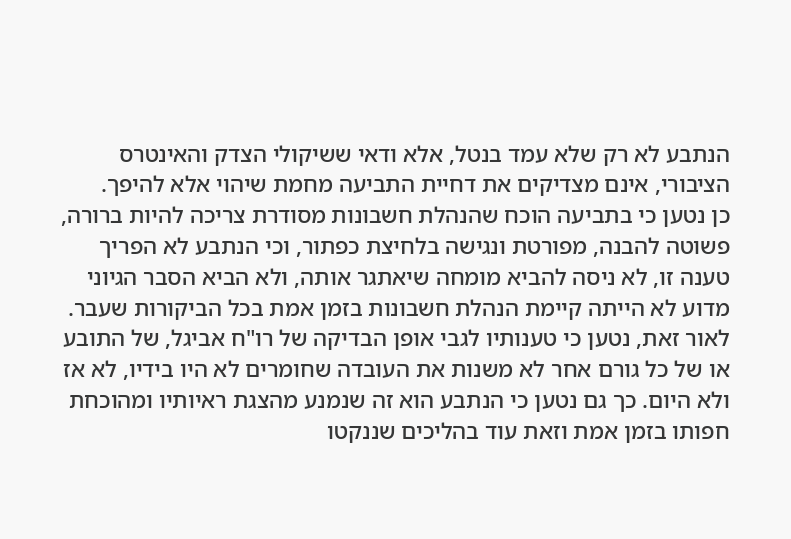הנתבע לא רק שלא עמד בנטל, אלא ודאי ששיקולי הצדק והאינטרס הציבורי, אינם מצדיקים את דחיית התביעה מחמת שיהוי אלא להיפך.
כן נטען כי בתביעה הוכח שהנהלת חשבונות מסודרת צריכה להיות ברורה, פשוטה להבנה, מפורטת ונגישה בלחיצת כפתור, וכי הנתבע לא הפריך טענה זו, לא ניסה להביא מומחה שיאתגר אותה, ולא הביא הסבר הגיוני מדוע לא הייתה קיימת הנהלת חשבונות בזמן אמת בכל הביקורות שעבר.
לאור זאת, נטען כי טענותיו לגבי אופן הבדיקה של רו"ח אביגל, של התובע או של כל גורם אחר לא משנות את העובדה שחומרים לא היו בידיו, לא אז ולא היום. כך גם נטען כי הנתבע הוא זה שנמנע מהצגת ראיותיו ומהוכחת חפותו בזמן אמת וזאת עוד בהליכים שננקטו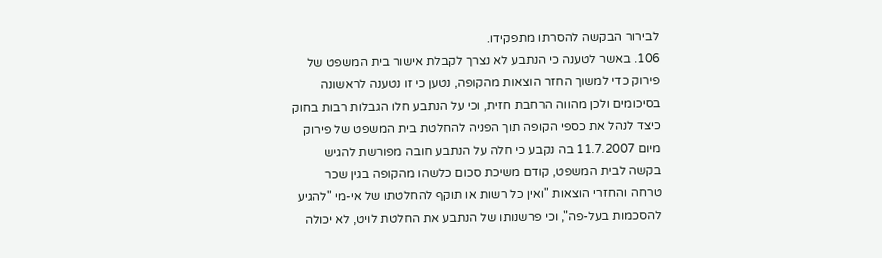לבירור הבקשה להסרתו מתפקידו.
106. באשר לטענה כי הנתבע לא נצרך לקבלת אישור בית המשפט של פירוק כדי למשוך החזר הוצאות מהקופה, נטען כי זו נטענה לראשונה בסיכומים ולכן מהווה הרחבת חזית, וכי על הנתבע חלו הגבלות רבות בחוק כיצד לנהל את כספי הקופה תוך הפניה להחלטת בית המשפט של פירוק מיום 11.7.2007 בה נקבע כי חלה על הנתבע חובה מפורשת להגיש בקשה לבית המשפט, קודם משיכת סכום כלשהו מהקופה בגין שכר טרחה והחזרי הוצאות "ואין כל רשות או תוקף להחלטתו של אי-מי "להגיע להסכמות בעל-פה", וכי פרשנותו של הנתבע את החלטת לויט, לא יכולה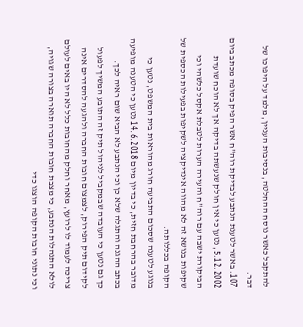להתקבל כאשר נוסח ההחלטה, בנסיבות העניין, מלמד על היפוכו של דבר.
107. באשר לטענת הנתבע לבדיקת רוה"ח אשר הפיק בסופה מכתב ביום 5.12.2002, נטען כי אין חולק שנעשתה בדיקה אך לא הוכח שועדת הביקורת ישבה עם רוה"ח והעירה הערות לטבלת אקסל כלשהי וכי שקיפות בנושא זה לא מהווה אינדיקציה לשקיפות בפעילות הכספית של הקופה בכללותה.
בנוגע לטענה שסכום התביעה חורג מהוראות בית המשפט, נטען כי מדובר בהרחבת חזית, כי בדיון מיום 14.6.2018 נטען כי הטענה מופיעה בכתב ההגנה והתגלה שלא כן וכי הנתבע לא הביא שום ראיה לכך.
כך גם נטען כי העובדה שבמקביל לניהול תיק זה התובע המשיך לפעול לקידום תיק הפירוק, לצמצום חובות החברה ולהגעה להסדרים אינה צריכה לעמוד לו לרועץ, מאחר וחלק מהחובות כלל לא היו באים לעולם לולא התנהלות הנתבע, כי מצבת חובות החברה תוארה בצורה שגויה, וכי נתוני חובות הקופה הוצגו כדי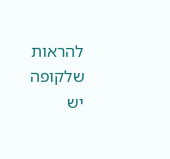להראות שלקופה יש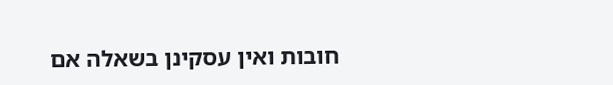חובות ואין עסקינן בשאלה אם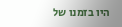היו בזמנו של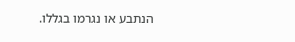הנתבע או נגרמו בגללו.